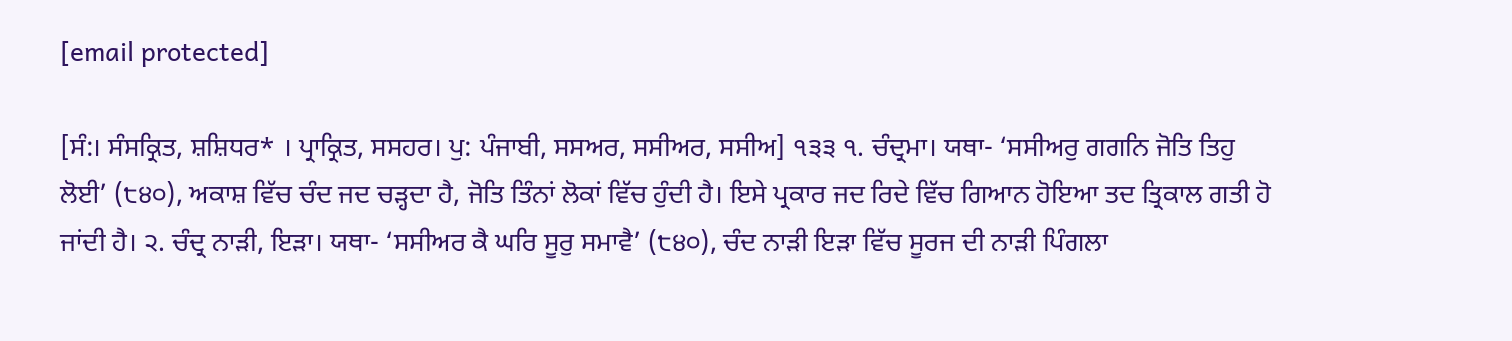[email protected]

[ਸੰ:। ਸੰਸਕ੍ਰਿਤ, ਸ਼ਸ਼ਿਧਰ* । ਪ੍ਰਾਕ੍ਰਿਤ, ਸਸਹਰ। ਪੁ: ਪੰਜਾਬੀ, ਸਸਅਰ, ਸਸੀਅਰ, ਸਸੀਅ] ੧੩੩ ੧. ਚੰਦ੍ਰਮਾ। ਯਥਾ- ‘ਸਸੀਅਰੁ ਗਗਨਿ ਜੋਤਿ ਤਿਹੁ ਲੋਈ’ (੮੪੦), ਅਕਾਸ਼ ਵਿੱਚ ਚੰਦ ਜਦ ਚੜ੍ਹਦਾ ਹੈ, ਜੋਤਿ ਤਿੰਨਾਂ ਲੋਕਾਂ ਵਿੱਚ ਹੁੰਦੀ ਹੈ। ਇਸੇ ਪ੍ਰਕਾਰ ਜਦ ਰਿਦੇ ਵਿੱਚ ਗਿਆਨ ਹੋਇਆ ਤਦ ਤ੍ਰਿਕਾਲ ਗਤੀ ਹੋ ਜਾਂਦੀ ਹੈ। ੨. ਚੰਦ੍ਰ ਨਾੜੀ, ਇੜਾ। ਯਥਾ- ‘ਸਸੀਅਰ ਕੈ ਘਰਿ ਸੂਰੁ ਸਮਾਵੈ’ (੮੪੦), ਚੰਦ ਨਾੜੀ ਇੜਾ ਵਿੱਚ ਸੂਰਜ ਦੀ ਨਾੜੀ ਪਿੰਗਲਾ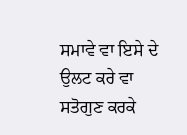ਸਮਾਵੇ ਵਾ ਇਸੇ ਦੇ ਉਲਟ ਕਰੇ ਵਾ ਸਤੋਗੁਣ ਕਰਕੇ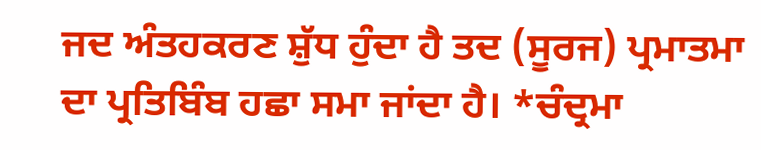ਜਦ ਅੰਤਹਕਰਣ ਸ਼ੁੱਧ ਹੁੰਦਾ ਹੈ ਤਦ (ਸੂਰਜ) ਪ੍ਰਮਾਤਮਾ ਦਾ ਪ੍ਰਤਿਬਿੰਬ ਹਛਾ ਸਮਾ ਜਾਂਦਾ ਹੈ। *ਚੰਦ੍ਰਮਾ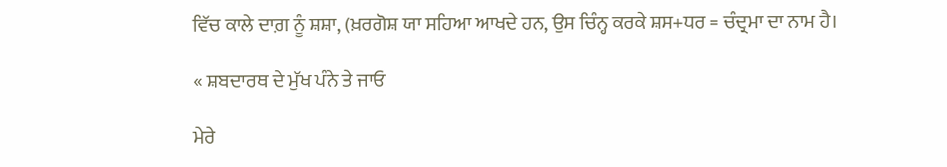ਵਿੱਚ ਕਾਲੇ ਦਾਗ਼ ਨੂੰ ਸ਼ਸ਼ਾ, (ਖ਼ਰਗੋਸ਼ ਯਾ ਸਹਿਆ ਆਖਦੇ ਹਨ, ਉਸ ਚਿੰਨ੍ਹ ਕਰਕੇ ਸ਼ਸ+ਧਰ = ਚੰਦ੍ਰਮਾ ਦਾ ਨਾਮ ਹੈ।

« ਸ਼ਬਦਾਰਥ ਦੇ ਮੁੱਖ ਪੰਨੇ ਤੇ ਜਾਓ

ਮੇਰੇ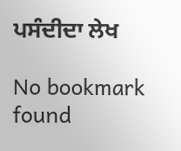ਪਸੰਦੀਦਾ ਲੇਖ

No bookmark found